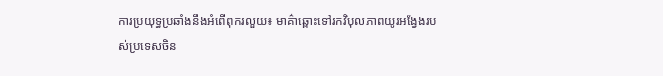ការប្រយុទ្ធប្រឆាំងនឹងអំពើពុករលួយ៖ មាគ៌ាឆ្ពោះទៅរកវិបុលភាពយូរអង្វែងរបស់ប្រទេសចិន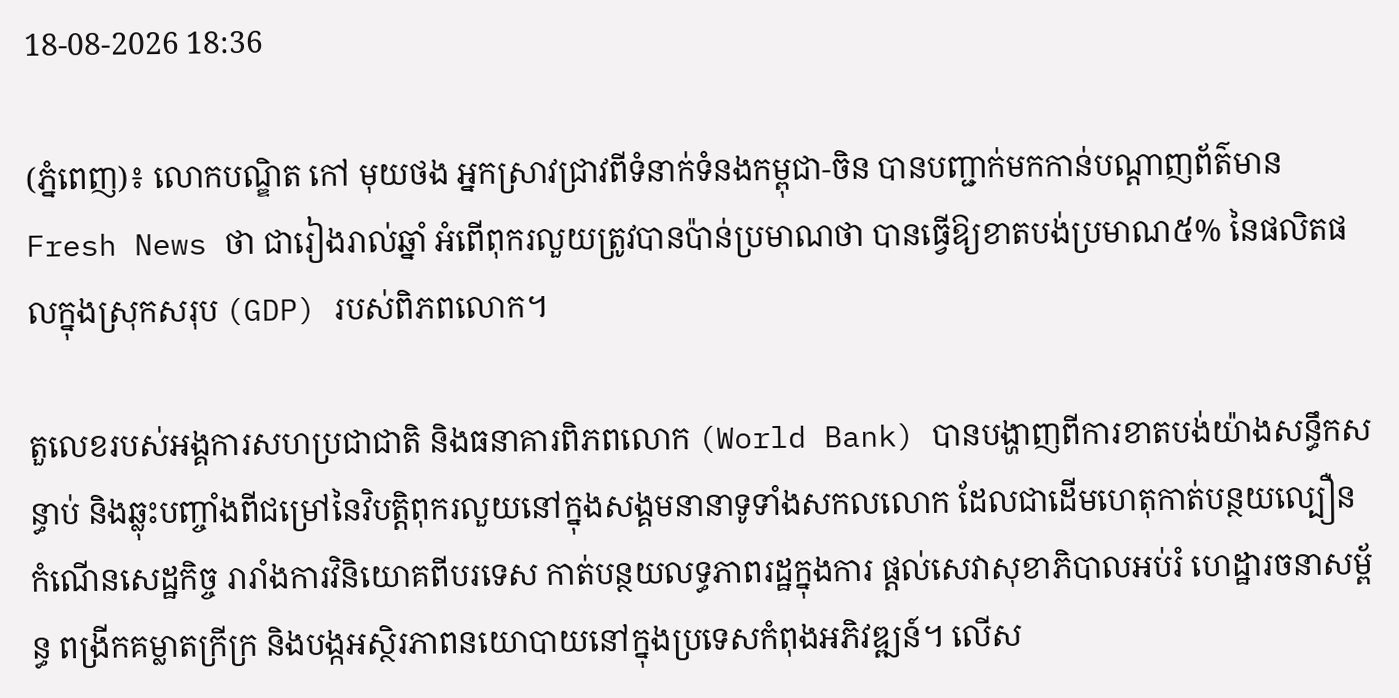18-08-2026 18:36

(ភ្នំពេញ)៖ លោកបណ្ឌិត កៅ មុយថង អ្នកស្រាវជ្រាវពីទំនាក់ទំនងកម្ពុជា-ចិន បានបញ្ជាក់មកកាន់បណ្ដាញព័ត៌មាន Fresh News ថា ជារៀងរាល់ឆ្នាំ អំពើពុករលួយត្រូវបានប៉ាន់ប្រមាណថា បានធ្វើឱ្យខាតបង់ប្រមាណ៥% នៃផលិតផលក្នុងស្រុកសរុប (GDP) របស់ពិភពលោក។

តួលេខរបស់អង្គការសហប្រជាជាតិ និងធនាគារពិភពលោក (World Bank) បានបង្ហាញពីការខាតបង់យ៉ាងសន្ធឹកសន្ធាប់ និងឆ្លុះបញ្ចាំងពីជម្រៅនៃវិបត្តិពុករលួយនៅក្នុងសង្គមនានាទូទាំងសកលលោក ដែលជាដើមហេតុកាត់បន្ថយល្បឿនកំណើនសេដ្ឋកិច្ច រារាំងការវិនិយោគពីបរទេស កាត់បន្ថយលទ្ធភាពរដ្ឋក្នុងការ ផ្ដល់សេវាសុខាភិបាលអប់រំ ហេដ្ឋារចនាសម្ព័ន្ធ ពង្រីកគម្លាតក្រីក្រ និងបង្កអស្ថិរភាពនយោបាយនៅក្នុងប្រទេសកំពុងអភិវឌ្ឍន៍។ លើស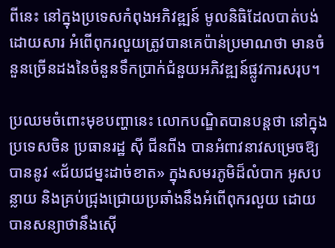ពីនេះ នៅក្នុងប្រទេសកំពុងអភិវឌ្ឍន៍ មូលនិធិដែលបាត់បង់ដោយសារ អំពើពុករលួយត្រូវបានគេប៉ាន់ប្រមាណថា មានចំនួនច្រើនដងនៃចំនួនទឹកប្រាក់ជំនួយអភិវឌ្ឍន៍ផ្លូវការសរុប។

ប្រឈមចំពោះមុខបញ្ហានេះ លោកបណ្ឌិតបានបន្តថា នៅក្នុងប្រទេសចិន ប្រធានរដ្ឋ ស៊ី ជីនពីង បានអំពាវនាវសម្រេចឱ្យបាននូវ «ជ័យជម្នះដាច់ខាត» ក្នុងសមរភូមិដ៏លំបាក អូសបន្លាយ និងគ្រប់ជ្រុងជ្រោយប្រឆាំងនឹងអំពើពុករលួយ ដោយបានសន្យាថានឹងស៊ើ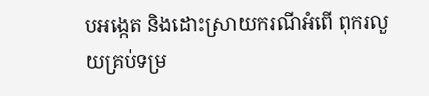បអង្កេត និងដោះស្រាយករណីអំពើ ពុករលួយគ្រប់ទម្រ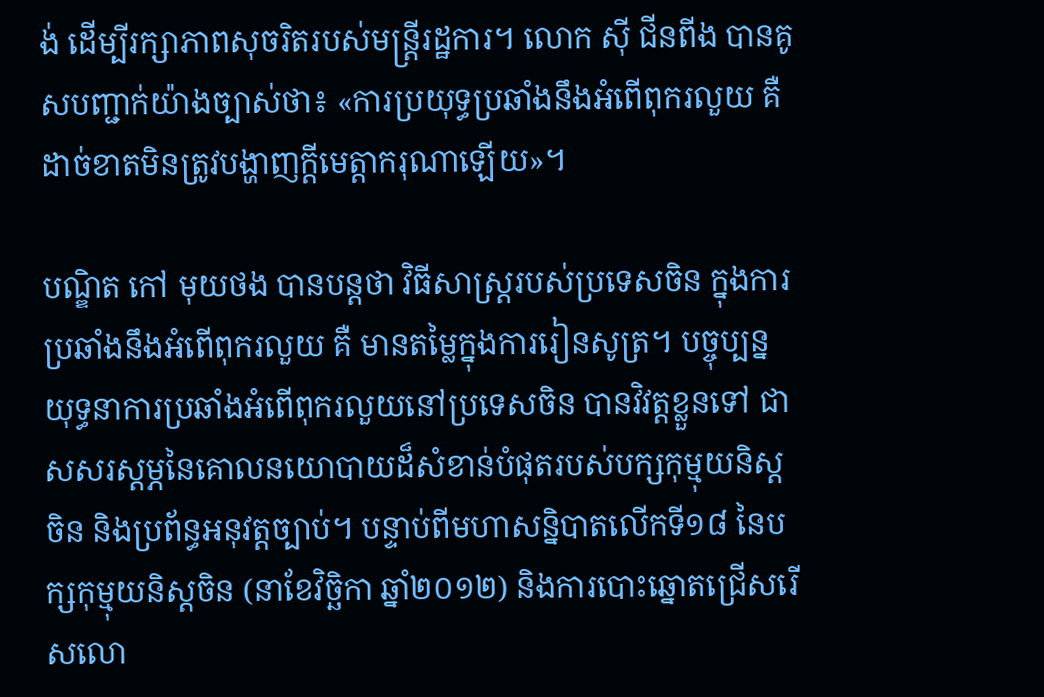ង់ ដើម្បីរក្សាភាពសុចរិតរបស់មន្ត្រីរដ្ឋការ។ លោក ស៊ី ជីនពីង បានគូសបញ្ជាក់យ៉ាងច្បាស់ថា៖ «ការប្រយុទ្ធប្រឆាំងនឹងអំពើពុករលួយ គឺដាច់ខាតមិនត្រូវបង្ហាញក្តីមេត្តាករុណាឡើយ»។

បណ្ឌិត កៅ មុយថង បានបន្តថា វិធីសាស្រ្តរបស់ប្រទេសចិន ក្នុងការប្រឆាំងនឹងអំពើពុករលួយ គឺ មានតម្លៃក្នុងការរៀនសូត្រ។ បច្ចុប្បន្នយុទ្ធនាការប្រឆាំងអំពើពុករលួយនៅប្រទេសចិន បានវិវត្តខ្លួនទៅ ជាសសរស្តម្ភនៃគោលនយោបាយដ៏សំខាន់បំផុតរបស់បក្សកុម្មុយនិស្តចិន និងប្រព័ន្ធអនុវត្តច្បាប់។ បន្ទាប់ពីមហាសន្និបាតលើកទី១៨ នៃបក្សកុម្មុយនិស្តចិន (នាខែវិច្ឆិកា ឆ្នាំ២០១២) និងការបោះឆ្នោតជ្រើសរើសលោ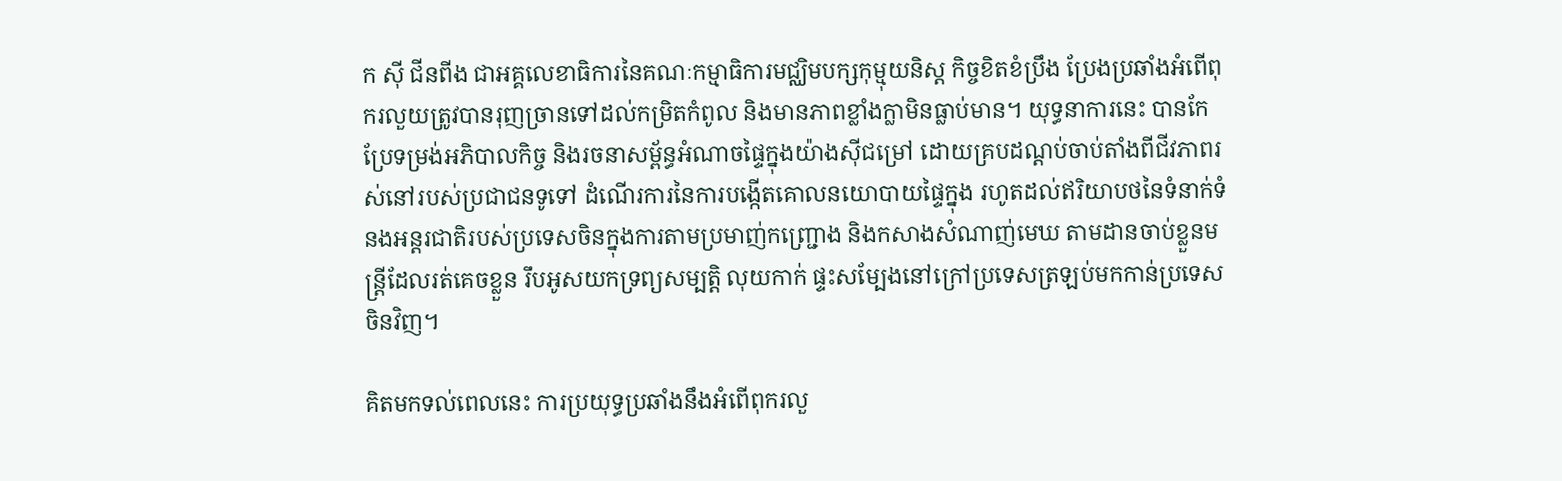ក ស៊ី ជីនពីង ជាអគ្គលេខាធិការនៃគណៈកម្មាធិការមជ្ឈិមបក្សកុម្មុយនិស្ត កិច្ចខិតខំប្រឹង ប្រែងប្រឆាំងអំពើពុករលួយត្រូវបានរុញច្រានទៅដល់កម្រិតកំពូល និងមានភាពខ្លាំងក្លាមិនធ្លាប់មាន។ យុទ្ធនាការនេះ បានកែប្រែទម្រង់អភិបាលកិច្ច និងរចនាសម្ព័ន្ធអំណាចផ្ទៃក្នុងយ៉ាងស៊ីជម្រៅ ដោយគ្របដណ្តប់ចាប់តាំងពីជីវភាពរស់នៅរបស់ប្រជាជនទូទៅ ដំណើរការនៃការបង្កើតគោលនយោបាយផ្ទៃក្នុង រហូតដល់ឥរិយាបថនៃទំនាក់ទំនងអន្តរជាតិរបស់ប្រទេសចិនក្នុងការតាមប្រមាញ់កញ្ជ្រោង និងកសាងសំណាញ់មេឃ តាមដានចាប់ខ្លួនមន្ត្រីដែលរត់គេចខ្លួន រឹបអូសយកទ្រព្យសម្បត្តិ លុយកាក់ ផ្ទះសម្បែងនៅក្រៅប្រទេសត្រឡប់មកកាន់ប្រទេសចិនវិញ។

គិតមកទល់ពេលនេះ ការប្រយុទ្ធប្រឆាំងនឹងអំពើពុករលួ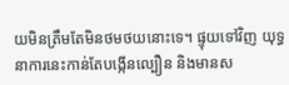យមិនត្រឹមតែមិនថមថយនោះទេ។ ផ្ទុយទៅវិញ យុទ្ធនាការនេះកាន់តែបង្កើនល្បឿន និងមានស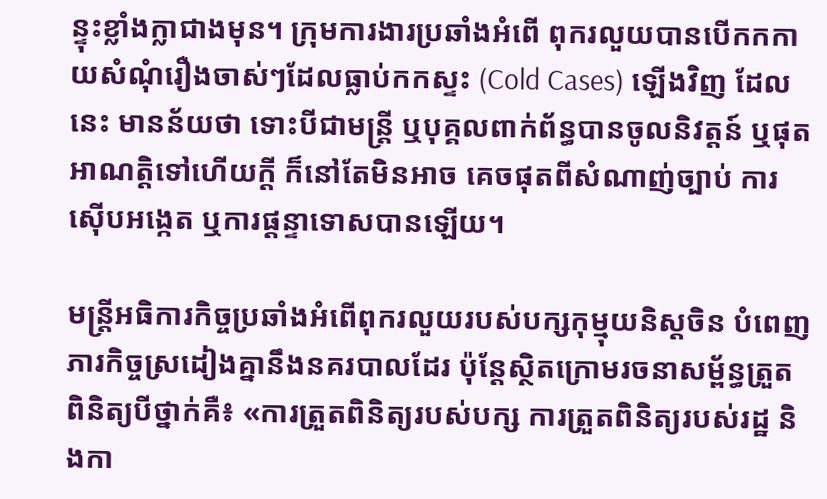ន្ទុះខ្លាំងក្លាជាងមុន។ ក្រុមការងារប្រឆាំងអំពើ ពុករលួយបានបើកកកាយសំណុំរឿងចាស់ៗដែលធ្លាប់កកស្ទះ (Cold Cases) ឡើងវិញ ដែលនេះ មានន័យថា ទោះបីជាមន្ត្រី ឬបុគ្គលពាក់ព័ន្ធបានចូលនិវត្តន៍ ឬផុតអាណត្តិទៅហើយក្តី ក៏នៅតែមិនអាច គេចផុតពីសំណាញ់ច្បាប់ ការស៊ើបអង្កេត ឬការផ្តន្ទាទោសបានឡើយ។

មន្ត្រីអធិការកិច្ចប្រឆាំងអំពើពុករលួយរបស់បក្សកុម្មុយនិស្តចិន បំពេញភារកិច្ចស្រដៀងគ្នានឹងនគរបាលដែរ ប៉ុន្តែស្ថិតក្រោមរចនាសម្ព័ន្ធត្រួតពិនិត្យបីថ្នាក់គឺ៖ «ការត្រួតពិនិត្យរបស់បក្ស ការត្រួតពិនិត្យរបស់រដ្ឋ និងកា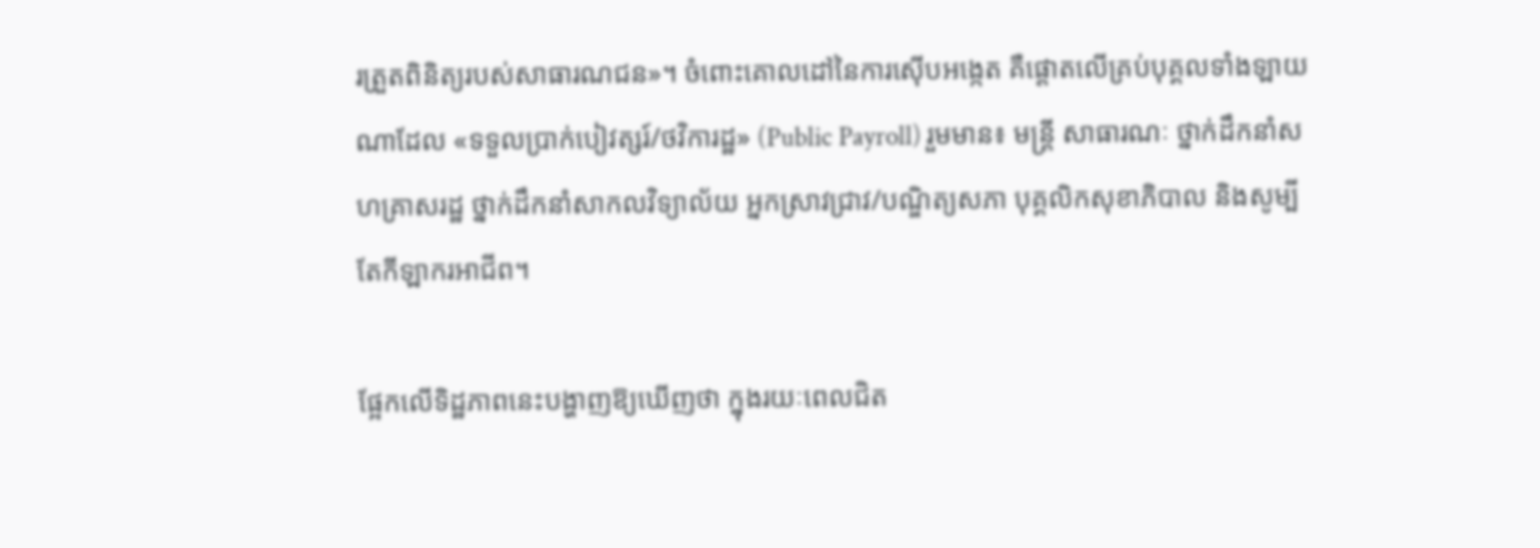រត្រួតពិនិត្យរបស់សាធារណជន»។ ចំពោះគោលដៅនៃការស៊ើបអង្កេត គឺផ្តោតលើគ្រប់បុគ្គលទាំងឡាយណាដែល «ទទួលប្រាក់បៀវត្សរ៍/ថវិការដ្ឋ» (Public Payroll) រួមមាន៖ មន្ត្រី សាធារណៈ ថ្នាក់ដឹកនាំសហគ្រាសរដ្ឋ ថ្នាក់ដឹកនាំសាកលវិទ្យាល័យ អ្នកស្រាវជ្រាវ/បណ្ឌិត្យសភា បុគ្គលិកសុខាភិបាល និងសូម្បីតែកីឡាករអាជីព។

ផ្អែកលើទិដ្ឋភាពនេះបង្ហាញឱ្យឃើញថា ក្នុងរយៈពេលជិត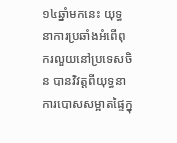១៤ឆ្នាំមកនេះ យុទ្ធនាការប្រឆាំងអំពើពុករលួយនៅប្រទេសចិន បានវិវត្តពីយុទ្ធនាការបោសសម្អាតផ្ទៃក្នុ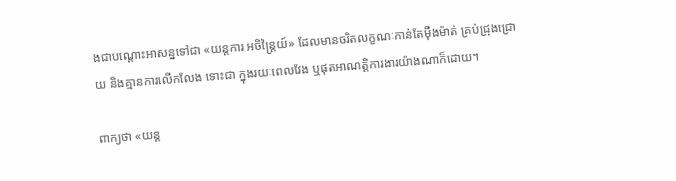ងជាបណ្តោះអាសន្នទៅជា «យន្តការ អចិន្ត្រៃយ៍» ដែលមានចរិតលក្ខណៈកាន់តែម៉ឺងម៉ាត់ គ្រប់ជ្រុងជ្រោយ និងគ្មានការលើកលែង ទោះជា ក្នុងរយៈពេលវែង ឬផុតអាណត្តិការងារយ៉ាងណាក៏ដោយ។

ពាក្យថា «យន្ត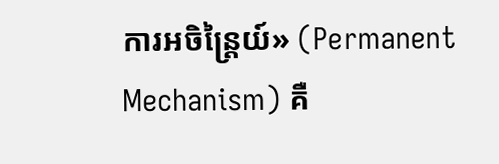ការអចិន្ត្រៃយ៍» (Permanent Mechanism) គឺ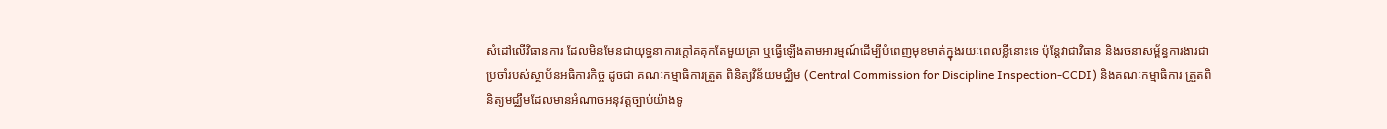សំដៅលើវិធានការ ដែលមិនមែនជាយុទ្ធនាការក្តៅគគុកតែមួយគ្រា ឬធ្វើឡើងតាមអារម្មណ៍ដើម្បីបំពេញមុខមាត់ក្នុងរយៈពេលខ្លីនោះទេ ប៉ុន្តែវាជាវិធាន និងរចនាសម្ព័ន្ធការងារជាប្រចាំរបស់ស្ថាប័នអធិការកិច្ច ដូចជា គណៈកម្មាធិការត្រួត ពិនិត្យវិន័យមជ្ឈិម (Central Commission for Discipline Inspection-CCDI) និងគណៈកម្មាធិការ ត្រួតពិនិត្យមជ្ឈឹមដែលមានអំណាចអនុវត្តច្បាប់យ៉ាងទូ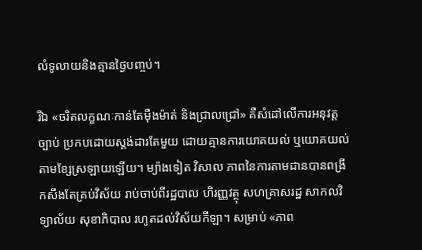លំទូលាយនិងគ្មានថ្ងៃបញ្ចប់។

រីឯ «ចរិតលក្ខណៈកាន់តែម៉ឺងម៉ាត់ និងជ្រាលជ្រៅ» គឺសំដៅលើការអនុវត្តច្បាប់ ប្រកបដោយស្តង់ដារតែមួយ ដោយគ្មានការយោគយល់ ឬយោគយល់តាមខ្សែស្រឡាយឡើយ។ ម្យ៉ាងទៀត វិសាល ភាពនៃការតាមដានបានពង្រីកសឹងតែគ្រប់វិស័យ រាប់ចាប់ពីរដ្ឋបាល ហិរញ្ញវត្ថុ សហគ្រាសរដ្ឋ សាកលវិទ្យាល័យ សុខាភិបាល រហូតដល់វិស័យកីឡា។ សម្រាប់ «ភាព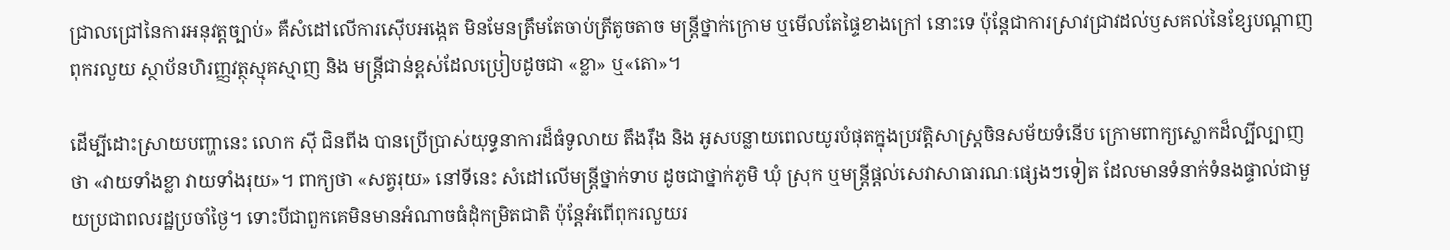ជ្រាលជ្រៅនៃការអនុវត្តច្បាប់» គឺសំដៅលើការស៊ើបអង្កេត មិនមែនត្រឹមតែចាប់ត្រីតូចតាច មន្ត្រីថ្នាក់ក្រោម ឬមើលតែផ្ទៃខាងក្រៅ នោះទេ ប៉ុន្តែជាការស្រាវជ្រាវដល់ឫសគល់នៃខ្សែបណ្តាញពុករលួយ ស្ថាប័នហិរញ្ញវត្ថុស្មុគស្មាញ និង មន្ត្រីជាន់ខ្ពស់ដែលប្រៀបដូចជា «ខ្លា» ឬ«តោ»។

ដើម្បីដោះស្រាយបញ្ហានេះ លោក ស៊ី ជិនពីង បានប្រើប្រាស់យុទ្ធនាការដ៏ធំទូលាយ តឹងរ៉ឹង និង អូសបន្លាយពេលយូរបំផុតក្នុងប្រវត្តិសាស្ត្រចិនសម័យទំនើប ក្រោមពាក្យស្លោកដ៏ល្បីល្បាញថា «វាយទាំងខ្លា វាយទាំងរុយ»។ ពាក្យថា «សត្វរុយ» នៅទីនេះ សំដៅលើមន្ត្រីថ្នាក់ទាប ដូចជាថ្នាក់ភូមិ ឃុំ ស្រុក ឬមន្ត្រីផ្តល់សេវាសាធារណៈផ្សេងៗទៀត ដែលមានទំនាក់ទំនងផ្ទាល់ជាមួយប្រជាពលរដ្ឋប្រចាំថ្ងៃ។ ទោះបីជាពួកគេមិនមានអំណាចធំដុំកម្រិតជាតិ ប៉ុន្តែអំពើពុករលួយរ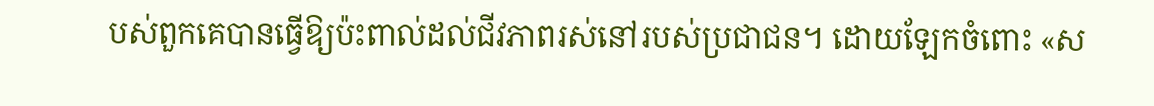បស់ពួកគេបានធ្វើឱ្យប៉ះពាល់ដល់ជីវភាពរស់នៅរបស់ប្រជាជន។ ដោយឡែកចំពោះ «ស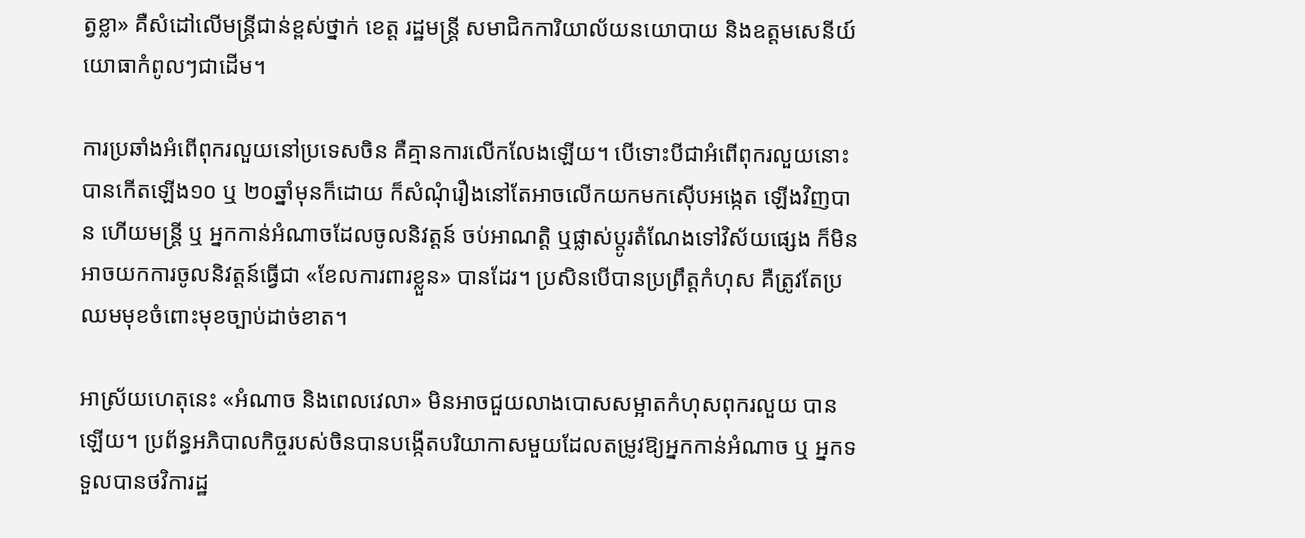ត្វខ្លា» គឺសំដៅលើមន្ត្រីជាន់ខ្ពស់ថ្នាក់ ខេត្ត រដ្ឋមន្ត្រី សមាជិកការិយាល័យនយោបាយ និងឧត្តមសេនីយ៍យោធាកំពូលៗជាដើម។

ការប្រឆាំងអំពើពុករលួយនៅប្រទេសចិន គឺគ្មានការលើកលែងឡើយ។ បើទោះបីជាអំពើពុករលួយនោះ បានកើតឡើង១០ ឬ ២០ឆ្នាំមុនក៏ដោយ ក៏សំណុំរឿងនៅតែអាចលើកយកមកស៊ើបអង្កេត ឡើងវិញបាន ហើយមន្ត្រី ឬ អ្នកកាន់អំណាចដែលចូលនិវត្តន៍ ចប់អាណត្តិ ឬផ្លាស់ប្តូរតំណែងទៅវិស័យផ្សេង ក៏មិនអាចយកការចូលនិវត្តន៍ធ្វើជា «ខែលការពារខ្លួន» បានដែរ។ ប្រសិនបើបានប្រព្រឹត្តកំហុស គឺត្រូវតែប្រឈមមុខចំពោះមុខច្បាប់ដាច់ខាត។

អាស្រ័យហេតុនេះ «អំណាច និងពេលវេលា» មិនអាចជួយលាងបោសសម្អាតកំហុសពុករលួយ បានឡើយ។ ប្រព័ន្ធអភិបាលកិច្ចរបស់ចិនបានបង្កើតបរិយាកាសមួយដែលតម្រូវឱ្យអ្នកកាន់អំណាច ឬ អ្នកទទួលបានថវិការដ្ឋ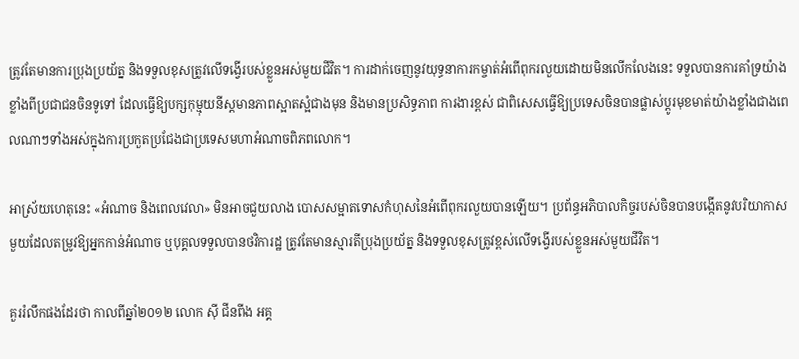ត្រូវតែមានការប្រុងប្រយ័ត្ន និងទទួលខុសត្រូវលើទង្វើរបស់ខ្លួនអស់មួយជីវិត។ ការដាក់ចេញនូវយុទ្ធនាការកម្ចាត់អំពើពុករលួយដោយមិនលើកលែងនេះ ទទួលបានការគាំទ្រយ៉ាងខ្លាំងពីប្រជាជនចិនទូទៅ ដែលធ្វើឱ្យបក្សកុម្មុយនីស្តមានភាពស្អាតស្អំជាងមុន និងមានប្រសិទ្ធភាព ការងារខ្ពស់ ជាពិសេសធ្វើឱ្យប្រទេសចិនបានផ្លាស់ប្តូរមុខមាត់យ៉ាងខ្លាំងជាងពេលណាៗទាំងអស់ក្នុងការប្រកួតប្រជែងជាប្រទេសមហាអំណាចពិភពលោក។

អាស្រ័យហេតុនេះ «អំណាច និងពេលវេលា» មិនអាចជួយលាង បោសសម្អាតទោសកំហុសនៃអំពើពុករលួយបានឡើយ។ ប្រព័ន្ធអភិបាលកិច្ចរបស់ចិនបានបង្កើតនូវបរិយាកាសមួយដែលតម្រូវឱ្យអ្នកកាន់អំណាច ឬបុគ្គលទទួលបានថវិការដ្ឋ ត្រូវតែមានស្មារតីប្រុងប្រយ័ត្ន និងទទួលខុសត្រូវខ្ពស់លើទង្វើរបស់ខ្លួនអស់មួយជីវិត។

គួររំលឹកផងដែរថា កាលពីឆ្នាំ២០១២ លោក ស៊ី ជីនពីង អគ្គ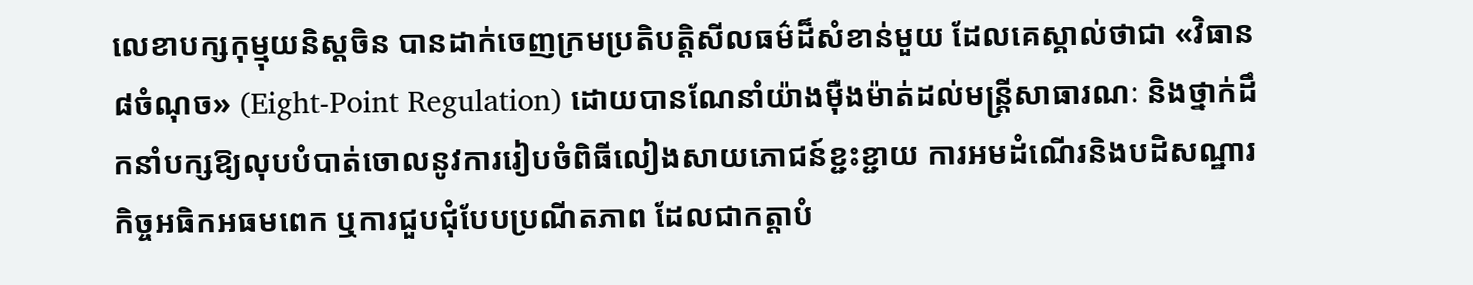លេខាបក្សកុម្មុយនិស្តចិន បានដាក់ចេញក្រមប្រតិបត្តិសីលធម៌ដ៏សំខាន់មួយ ដែលគេស្គាល់ថាជា «វិធាន៨ចំណុច» (Eight-Point Regulation) ដោយបានណែនាំយ៉ាងម៉ឺងម៉ាត់ដល់មន្ត្រីសាធារណៈ និងថ្នាក់ដឹកនាំបក្សឱ្យលុបបំបាត់ចោលនូវការរៀបចំពិធីលៀងសាយភោជន៍ខ្ជះខ្ជាយ ការអមដំណើរនិងបដិសណ្ឋារកិច្ចអធិកអធមពេក ឬការជួបជុំបែបប្រណីតភាព ដែលជាកត្តាបំ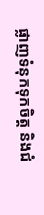ផ្លាញទំនុកទុកចិត្ត និងជំ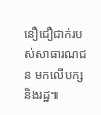នឿជឿជាក់របស់សាធារណជន មកលើបក្សនិងរដ្ឋ៕